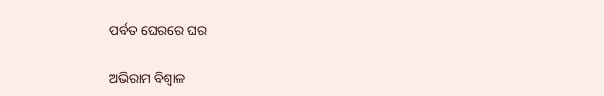ପର୍ବତ ଘେରରେ ଘର

ଅଭିରାମ ବିଶ୍ବାଳ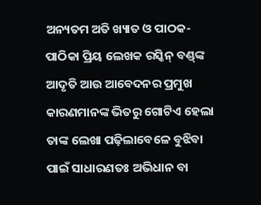ଅନ୍ୟତମ ଅତି ଖ୍ୟାତ ଓ ପାଠକ-ପାଠିକା ପ୍ରିୟ ଲେଖକ ରସ୍କିନ୍‌ ବଣ୍ଡ୍‍ଙ୍କ ଆଦୃତି ଆଉ ଆବେଦନର ପ୍ରମୁଖ କାରଣମାନଙ୍କ ଭିତରୁ ଗୋଟିଏ ହେଲା ତାଙ୍କ ଲେଖା ପଢ଼ିଲାବେଳେ ବୁଝିବା ପାଇଁ ସାଧାରଣତଃ ଅଭିଧାନ ବା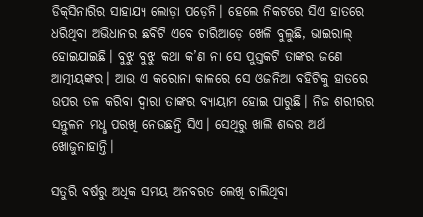ଡିକ୍‌ସିନାରିର ସାହାଯ୍ୟ ଲୋଡ଼ା ପଡ଼େନି। ହେଲେ ନିକଟରେ ସିଏ ହାତରେ ଧରିଥିବା ଅଭିଧାନର ଛବିଟି ଏବେ ଚାରିଆଡ଼େ ଖେଳି ବୁଲୁଛି, ଭାଇରାଲ୍‌ ହୋଇଯାଇଛି। ବୁଝୁ ବୁଝୁ କଥା କ’ଣ ନା ସେ ପୁସ୍ତକଟି ତାଙ୍କର ଜଣେ ଆତ୍ମୀୟଙ୍କର। ଆଉ ଏ କରୋନା କାଳରେ ସେ ଓଜନିଆ ବହିଟିକୁ ହାତରେ ଉପର ତଳ କରିବା ଦ୍ବାରା ତାଙ୍କର ବ୍ୟାୟାମ ହୋଇ ପାରୁଛି। ନିଜ ଶରୀରର ସନ୍ତୁଳନ ମଧୢ ପରଖି ନେଉଛନ୍ତି ସିଏ। ସେଥିରୁ ଖାଲି ଶବ୍ଦର ଅର୍ଥ ଖୋଜୁନାହାନ୍ତି।

ସତୁରି ବର୍ଷରୁ ଅଧିକ ସମୟ ଅନବରତ ଲେଖି ଚାଲିଥିବା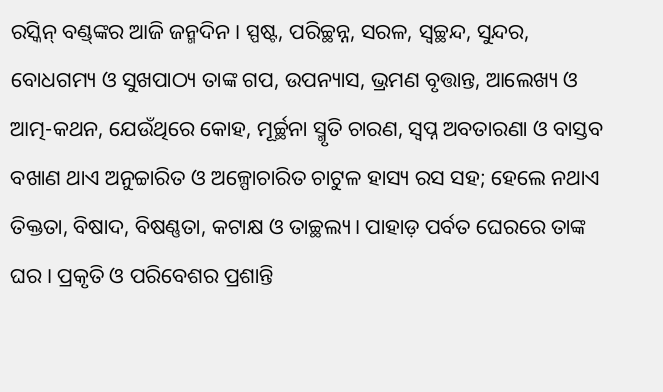ରସ୍କିନ୍‌ ବଣ୍ଡ୍‍ଙ୍କର ଆଜି ଜନ୍ମଦିନ। ସ୍ପଷ୍ଟ, ପରିଚ୍ଛନ୍ନ, ସରଳ, ସ୍ବଚ୍ଛନ୍ଦ, ସୁନ୍ଦର, ବୋଧଗମ୍ୟ ଓ ସୁଖପାଠ୍ୟ ତାଙ୍କ ଗପ, ଉପନ୍ୟାସ, ଭ୍ରମଣ ବୃତ୍ତାନ୍ତ, ଆଲେଖ୍ୟ ଓ ଆତ୍ମ-କଥନ, ଯେଉଁଥିରେ କୋହ, ମୂର୍ଚ୍ଛନା ସ୍ମୃତି ଚାରଣ, ସ୍ବପ୍ନ ଅବତାରଣା ଓ ବାସ୍ତବ ବଖାଣ ଥାଏ ଅନୁଚ୍ଚାରିତ ଓ ଅଳ୍ପୋଚାରିତ ଚାଟୁଳ ହାସ୍ୟ ରସ ସହ; ହେଲେ ନଥାଏ ତିକ୍ତତା, ବିଷାଦ, ବିଷଣ୍ଣତା, କଟାକ୍ଷ ଓ ତାଚ୍ଛଲ୍ୟ। ପାହାଡ଼ ପର୍ବତ ଘେରରେ ତାଙ୍କ ଘର। ପ୍ରକୃତି ଓ ପରିବେଶର ପ୍ରଶାନ୍ତି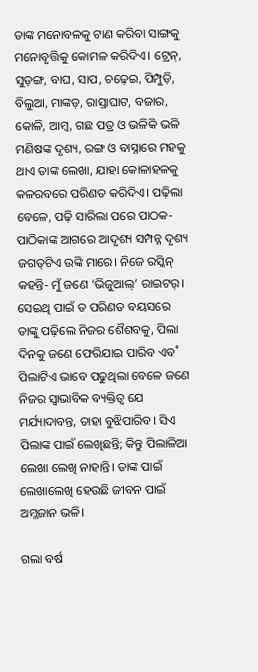ତାଙ୍କ ମନୋବଳକୁ ଟାଣ କରିବା ସାଙ୍ଗକୁ ମନୋବୃତ୍ତିକୁ କୋମଳ କରିଦିଏ। ଟ୍ରେନ୍‌, ସୁଡ଼ଙ୍ଗ, ବାଘ, ସାପ, ଚଢ଼େଇ, ପିମ୍ପୁଡ଼ି, ବିଲୁଆ, ମାଙ୍କଡ଼, ରାସ୍ତାଘାଟ, ବଜାର, କୋଳି, ଆମ୍ବ, ଗଛ ପତ୍ର ଓ ଭଳିକି ଭଳି ମଣିଷଙ୍କ ଦୃଶ୍ୟ, ରଙ୍ଗ ଓ ବାସ୍ନାରେ ମହକୁ ଥାଏ ତାଙ୍କ ଲେଖା, ଯାହା କୋଳାହଳକୁ କଳରବରେ ପରିଣତ କରିଦିଏ। ପଢ଼ିଲା ବେଳେ, ପଢ଼ି ସାରିଲା ପରେ ପାଠକ-ପାଠିକାଙ୍କ ଆଗରେ ଆଦୃଶ୍ୟ ସମ୍ପନ୍ନ ଦୃଶ୍ୟ ଜଗତ୍‌ଟିଏ ଉଙ୍କି ମାରେ। ନିଜେ ରସ୍କିନ୍‌ କହନ୍ତି- ମୁଁ ଜଣେ ‘ଭିଜୁଆଲ୍‌’ ରାଇଟର‌୍‌। ସେଇଥି ପାଇଁ ତ ପରିଣତ ବୟସରେ ତାଙ୍କୁ ପଢ଼ିଲେ ନିଜର ଶୈଶବକୁ, ପିଲା ଦିନକୁ ଜଣେ ଫେରିଯାଇ ପାରିବ ଏବ˚ ପିଲାଟିଏ ଭାବେ ପଢୁଥିଲା ବେଳେ ଜଣେ ନିଜର ସ୍ବାଭାବିକ ବ୍ୟକ୍ତିତ୍ବ ଯେ ମର୍ଯ୍ୟାଦାବନ୍ତ, ତାହା ବୁଝିପାରିବ। ସିଏ ପିଲାଙ୍କ ପାଇଁ ଲେଖିଛନ୍ତି; କିନ୍ତୁ ପିଲାଳିଆ ଲେଖା ଲେଖି ନାହାନ୍ତି। ତାଙ୍କ ପାଇଁ ଲେଖାଲେଖି ହେଉଛି ଜୀବନ ପାଇଁ ଅମ୍ଳଜାନ ଭଳି।

ଗଲା ବର୍ଷ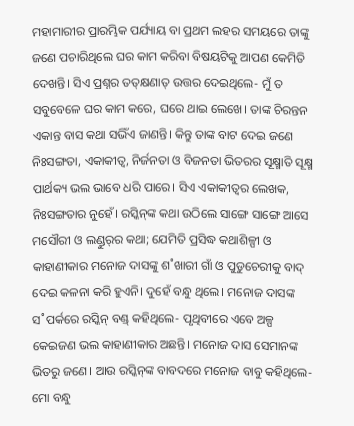ମହାମାରୀର ପ୍ରାରମ୍ଭିକ ପର୍ଯ୍ୟାୟ ବା ପ୍ରଥମ ଲହର ସମୟରେ ତାଙ୍କୁ ଜଣେ ପଚାରିଥିଲେ ଘର କାମ କରିବା ବିଷୟଟିକୁ ଆପଣ କେମିତି ଦେଖନ୍ତି। ସିଏ ପ୍ରଶ୍ନର ତତ୍‌କ୍ଷଣାତ୍‌ ଉତ୍ତର ଦେଇଥିଲେ- ମୁଁ ତ ସବୁବେଳେ ଘର କାମ କରେ, ଘରେ ଥାଇ ଲେଖେ। ତାଙ୍କ ଚିରନ୍ତନ ଏକାନ୍ତ ବାସ କଥା ସଭିଁଏ ଜାଣନ୍ତି। କିନ୍ତୁ ତାଙ୍କ ବାଟ ଦେଇ ଜଣେ ନିଃସଙ୍ଗତା, ଏକାକୀତ୍ବ, ନିର୍ଜନତା ଓ ବିଜନତା ଭିତରର ସୂକ୍ଷ୍ମାତି ସୂକ୍ଷ୍ମ ପାର୍ଥକ୍ୟ ଭଲ ଭାବେ ଧରି ପାରେ। ସିଏ ଏକାକୀତ୍ବର ଲେଖକ, ନିଃସଙ୍ଗତାର ନୁହେଁ। ରସ୍କିନ୍‌ଙ୍କ କଥା ଉଠିଲେ ସାଙ୍ଗେ ସାଙ୍ଗେ ଆସେ ମସୌରୀ ଓ ଲଣ୍ଡୁର୍‍ର କଥା; ଯେମିତି ପ୍ରସିଦ୍ଧ କଥାଶିଳ୍ପୀ ଓ କାହାଣୀକାର ମନୋଜ ଦାସଙ୍କୁ ଶ˚ଖାରୀ ଗାଁ ଓ ପୁଡୁଚେରୀକୁ ବାଦ୍‌ ଦେଇ କଳନା କରି ହୁଏନି। ଦୁହେଁ ବନ୍ଧୁ ଥିଲେ। ମନୋଜ ଦାସଙ୍କ ସ˚ପର୍କରେ ରସ୍କିନ୍‌ ବଣ୍ଡ୍‍ କହିଥିଲେ- ପୃଥିବୀରେ ଏବେ ଅଳ୍ପ କେଇଜଣ ଭଲ କାହାଣୀକାର ଅଛନ୍ତି। ମନୋଜ ଦାସ ସେମାନଙ୍କ ଭିତରୁ ଜଣେ। ଆଉ ରସ୍କିନ୍‌ଙ୍କ ବାବଦରେ ମନୋଜ ବାବୁ କହିଥିଲେ- ମୋ ବନ୍ଧୁ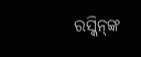ରସ୍କିନ୍‌ଙ୍କ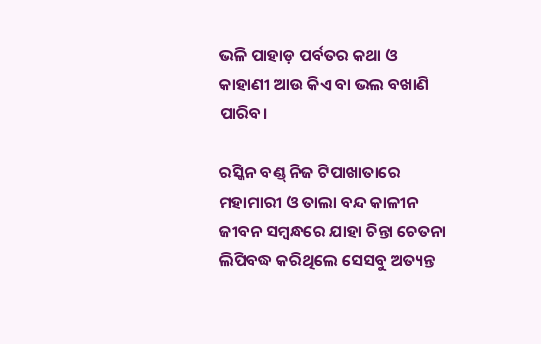ଭଳି ପାହାଡ଼ ପର୍ବତର କଥା ଓ କାହାଣୀ ଆଉ କିଏ ବା ଭଲ ବଖାଣି ପାରିବ।

ରସ୍କିନ ବଣ୍ଡ୍‍ ନିଜ ଟିପାଖାତାରେ ମହାମାରୀ ଓ ତାଲା ବନ୍ଦ କାଳୀନ ଜୀବନ ସମ୍ବନ୍ଧରେ ଯାହା ଚିନ୍ତା ଚେତନା ଲିପିବଦ୍ଧ କରିଥିଲେ ସେସବୁ ଅତ୍ୟନ୍ତ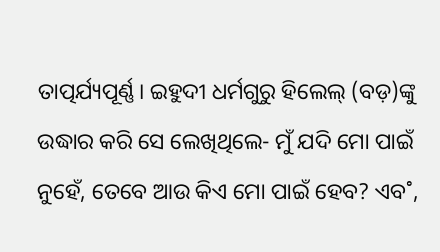ତାତ୍ପର୍ଯ୍ୟପୂର୍ଣ୍ଣ। ଇହୁଦୀ ଧର୍ମଗୁରୁ ହିଲେଲ୍‌ (ବଡ଼)ଙ୍କୁ ଉଦ୍ଧାର କରି ସେ ଲେଖିଥିଲେ- ମୁଁ ଯଦି ମୋ ପାଇଁ ନୁହେଁ, ତେବେ ଆଉ କିଏ ମୋ ପାଇଁ ହେବ? ଏବ˚,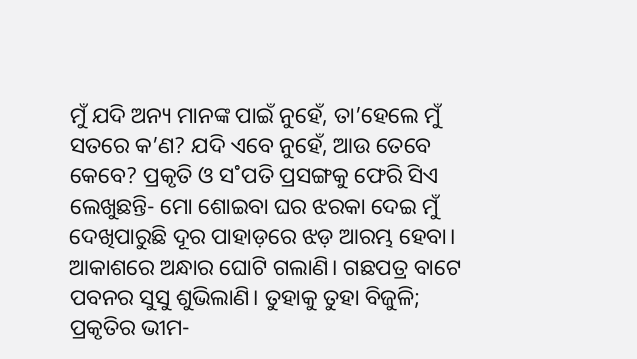ମୁଁ ଯଦି ଅନ୍ୟ ମାନଙ୍କ ପାଇଁ ନୁହେଁ, ତା’ହେଲେ ମୁଁ ସତରେ କ’ଣ? ଯଦି ଏବେ ନୁହେଁ, ଆଉ ତେବେ କେବେ? ପ୍ରକୃତି ଓ ସ˚ପତି ପ୍ରସଙ୍ଗକୁ ଫେରି ସିଏ ଲେଖୁଛନ୍ତି- ମୋ ଶୋଇବା ଘର ଝରକା ଦେଇ ମୁଁ ଦେଖିପାରୁଛି ଦୂର ପାହାଡ଼ରେ ଝଡ଼ ଆରମ୍ଭ ହେବା। ଆକାଶରେ ଅନ୍ଧାର ଘୋଟି ଗଲାଣି। ଗଛପତ୍ର ବାଟେ ପବନର ସୁସୁ ଶୁଭିଲାଣି। ତୁହାକୁ ତୁହା ବିଜୁଳି; ପ୍ରକୃତିର ଭୀମ-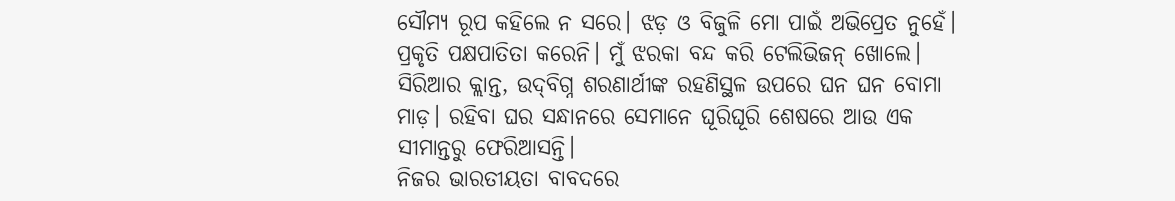ସୌମ୍ୟ ରୂପ କହିଲେ ନ ସରେ। ଝଡ଼ ଓ ବିଜୁଳି ମୋ ପାଇଁ ଅଭିପ୍ରେତ ନୁହେଁ। ପ୍ରକୃତି ପକ୍ଷପାତିତା କରେନି। ମୁଁ ଝରକା ବନ୍ଦ କରି ଟେଲିଭିଜନ୍‌ ଖୋଲେ। ସିରିଆର କ୍ଲାନ୍ତ, ଉଦ୍‌ବିଗ୍ନ ଶରଣାର୍ଥୀଙ୍କ ରହଣିସ୍ଥଳ ଉପରେ ଘନ ଘନ ବୋମା ମାଡ଼। ରହିବା ଘର ସନ୍ଧାନରେ ସେମାନେ ଘୂରିଘୂରି ଶେଷରେ ଆଉ ଏକ ସୀମାନ୍ତରୁ ଫେରିଆସନ୍ତି।
ନିଜର ଭାରତୀୟତା ବାବଦରେ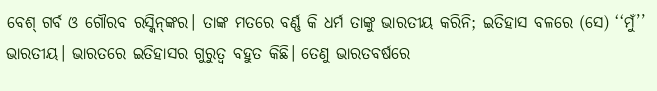ବେଶ୍‌ ଗର୍ବ ଓ ଗୌରବ ରସ୍କିନ୍‌ଙ୍କର। ତାଙ୍କ ମତରେ ବର୍ଣ୍ଣ କି ଧର୍ମ ତାଙ୍କୁ ଭାରତୀୟ କରିନି; ଇତିହାସ ବଳରେ (ସେ) ‘‘ମୁଁ’’ ଭାରତୀୟ। ଭାରତରେ ଇତିହାସର ଗୁରୁତ୍ବ ବହୁତ କିଛି। ତେଣୁ ଭାରତବର୍ଷରେ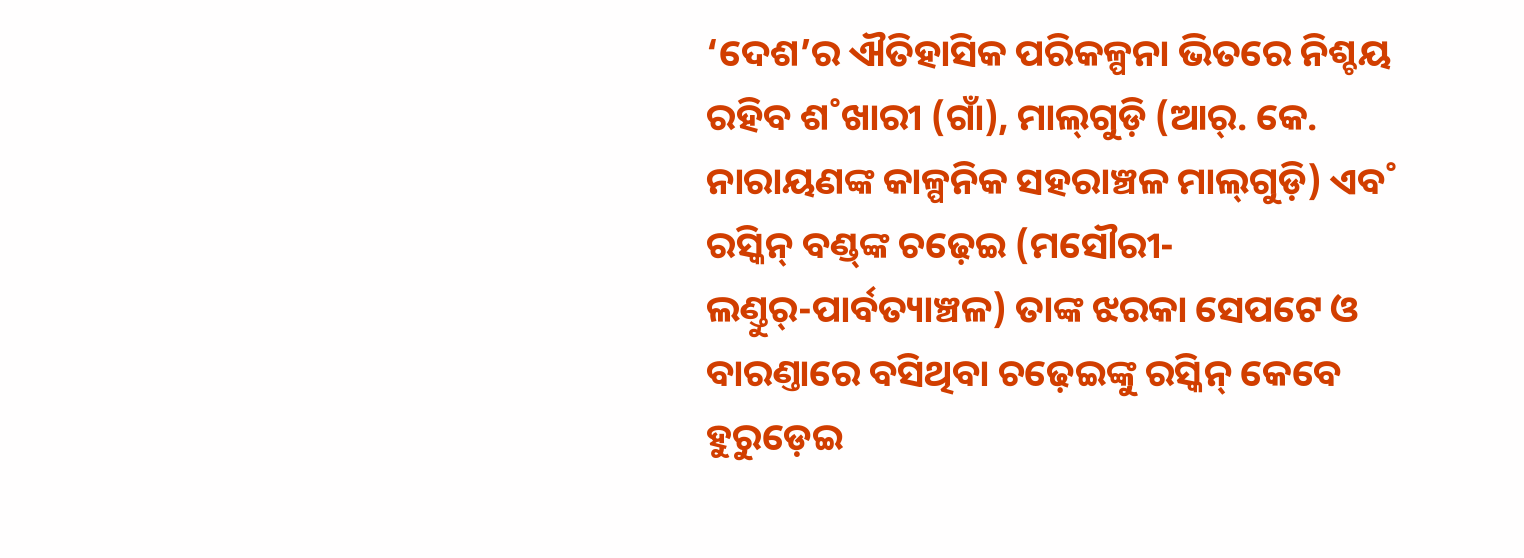‘ଦେଶ’ର ଐତିହାସିକ ପରିକଳ୍ପନା ଭିତରେ ନିଶ୍ଚୟ ରହିବ ଶ˚ଖାରୀ (ଗାଁ), ମାଲ୍‌ଗୁଡ଼ି (ଆର‌୍‌. କେ. ନାରାୟଣଙ୍କ କାଳ୍ପନିକ ସହରାଞ୍ଚଳ ମାଲ୍‌ଗୁଡ଼ି) ଏବ˚ ରସ୍କିନ୍‌ ବଣ୍ଡ୍‍ଙ୍କ ଚଢ଼େଇ (ମସୌରୀ-ଲଣ୍ତୁର‌୍‌-ପାର୍ବତ୍ୟାଞ୍ଚଳ) ତାଙ୍କ ଝରକା ସେପଟେ ଓ ବାରଣ୍ତାରେ ବସିଥିବା ଚଢ଼େଇଙ୍କୁ ରସ୍କିନ୍‌ କେବେ ହୁରୁଡ଼େଇ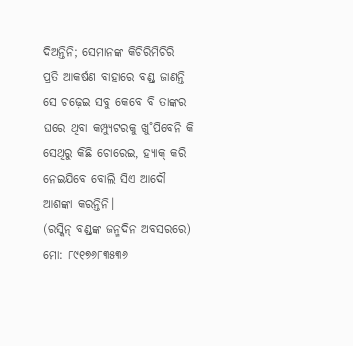ଦିଅନ୍ତିନି; ସେମାନଙ୍କ କିଚିରିମିଚିରି ପ୍ରତି ଆକର୍ଷଣ ବାହାରେ ବଣ୍ଡ୍‍ ଜାଣନ୍ତି ସେ ଚଢ଼େଇ ସବୁ କେବେ ବି ତାଙ୍କର ଘରେ ଥିବା କମ୍ପ୍ୟୁଟରକୁ ଖୁ˚ପିବେନି କି ସେଥିରୁ କିଛି ଚୋରେଇ, ହ୍ୟାକ୍‌ କରି ନେଇଯିବେ ବୋଲି ସିଏ ଆଦୌ ଆଶଙ୍କା କରନ୍ତିନି।
(ରସ୍କିନ୍ ବଣ୍ଡ୍‍ଙ୍କ ଜନ୍ମଦିନ ଅବସରରେ)
ମୋ: ୮୯୧୭୬୮୩୫୩୬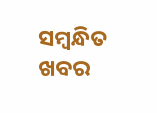ସମ୍ବନ୍ଧିତ ଖବର